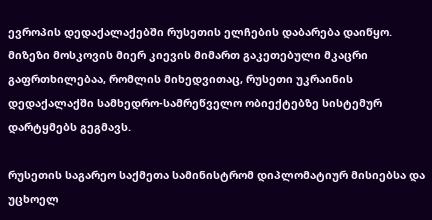ევროპის დედაქალაქებში რუსეთის ელჩების დაბარება დაიწყო. მიზეზი მოსკოვის მიერ კიევის მიმართ გაკეთებული მკაცრი გაფრთხილებაა, რომლის მიხედვითაც, რუსეთი უკრაინის დედაქალაქში სამხედრო-სამრეწველო ობიექტებზე სისტემურ დარტყმებს გეგმავს.

რუსეთის საგარეო საქმეთა სამინისტრომ დიპლომატიურ მისიებსა და უცხოელ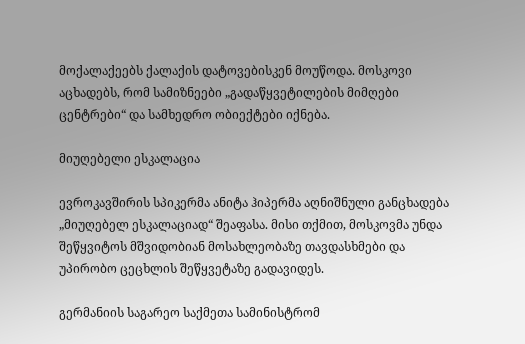მოქალაქეებს ქალაქის დატოვებისკენ მოუწოდა. მოსკოვი აცხადებს, რომ სამიზნეები „გადაწყვეტილების მიმღები ცენტრები“ და სამხედრო ობიექტები იქნება.

მიუღებელი ესკალაცია

ევროკავშირის სპიკერმა ანიტა ჰიპერმა აღნიშნული განცხადება „მიუღებელ ესკალაციად“ შეაფასა. მისი თქმით, მოსკოვმა უნდა შეწყვიტოს მშვიდობიან მოსახლეობაზე თავდასხმები და უპირობო ცეცხლის შეწყვეტაზე გადავიდეს.

გერმანიის საგარეო საქმეთა სამინისტრომ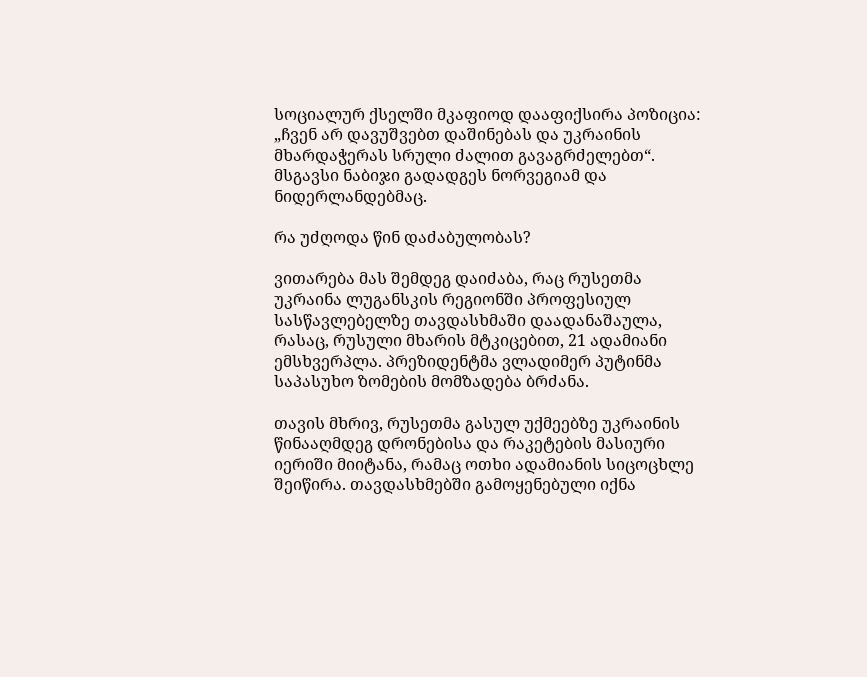სოციალურ ქსელში მკაფიოდ დააფიქსირა პოზიცია: „ჩვენ არ დავუშვებთ დაშინებას და უკრაინის მხარდაჭერას სრული ძალით გავაგრძელებთ“. მსგავსი ნაბიჯი გადადგეს ნორვეგიამ და ნიდერლანდებმაც.

რა უძღოდა წინ დაძაბულობას?

ვითარება მას შემდეგ დაიძაბა, რაც რუსეთმა უკრაინა ლუგანსკის რეგიონში პროფესიულ სასწავლებელზე თავდასხმაში დაადანაშაულა, რასაც, რუსული მხარის მტკიცებით, 21 ადამიანი ემსხვერპლა. პრეზიდენტმა ვლადიმერ პუტინმა საპასუხო ზომების მომზადება ბრძანა.

თავის მხრივ, რუსეთმა გასულ უქმეებზე უკრაინის წინააღმდეგ დრონებისა და რაკეტების მასიური იერიში მიიტანა, რამაც ოთხი ადამიანის სიცოცხლე შეიწირა. თავდასხმებში გამოყენებული იქნა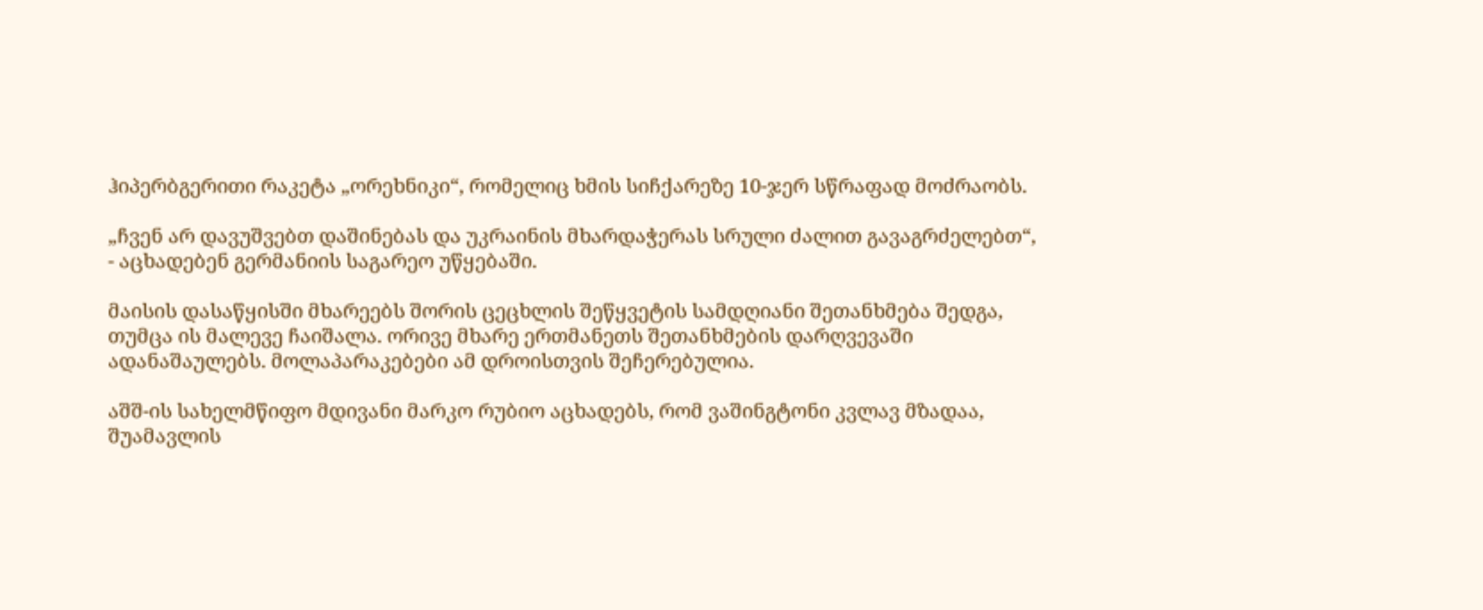ჰიპერბგერითი რაკეტა „ორეხნიკი“, რომელიც ხმის სიჩქარეზე 10-ჯერ სწრაფად მოძრაობს.

„ჩვენ არ დავუშვებთ დაშინებას და უკრაინის მხარდაჭერას სრული ძალით გავაგრძელებთ“, - აცხადებენ გერმანიის საგარეო უწყებაში.

მაისის დასაწყისში მხარეებს შორის ცეცხლის შეწყვეტის სამდღიანი შეთანხმება შედგა, თუმცა ის მალევე ჩაიშალა. ორივე მხარე ერთმანეთს შეთანხმების დარღვევაში ადანაშაულებს. მოლაპარაკებები ამ დროისთვის შეჩერებულია.

აშშ-ის სახელმწიფო მდივანი მარკო რუბიო აცხადებს, რომ ვაშინგტონი კვლავ მზადაა, შუამავლის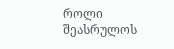როლი შეასრულოს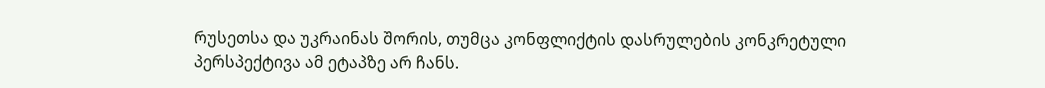რუსეთსა და უკრაინას შორის, თუმცა კონფლიქტის დასრულების კონკრეტული პერსპექტივა ამ ეტაპზე არ ჩანს.